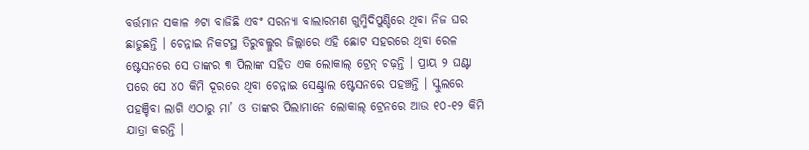ବର୍ତ୍ତମାନ ସକାଳ ୬ଟା ବାଜିଛି ଏବଂ ସରନ୍ୟା ବାଲାରମଣ ଗୁମ୍ମିଦିପୁଣ୍ଡିରେ ଥିବା ନିଜ ଘର ଛାଡୁଛନ୍ତି । ଚେନ୍ନାଇ ନିକଟସ୍ଥ ତିରୁବଲ୍ଲୁର ଜିଲ୍ଲାରେ ଏହି ଛୋଟ ସହରରେ ଥିବା ରେଳ ଷ୍ଟେସନରେ ସେ ତାଙ୍କର ୩ ପିଲାଙ୍କ ସହିତ ଏକ ଲୋକାଲ୍ ଟ୍ରେନ୍ ଚଢ଼ନ୍ତି । ପ୍ରାୟ ୨ ଘଣ୍ଟା ପରେ ସେ ୪୦ କିମି ଦୂରରେ ଥିବା ଚେନ୍ନାଇ ସେଣ୍ଟ୍ରାଲ ଷ୍ଟେସନରେ ପହଞ୍ଚନ୍ତି । ସ୍କୁଲରେ ପହଞ୍ଚିବା ଲାଗି ଏଠାରୁ ମା’ ଓ ତାଙ୍କର ପିଲାମାନେ ଲୋକାଲ୍ ଟ୍ରେନରେ ଆଉ ୧୦-୧୨ କିମି ଯାତ୍ରା କରନ୍ତି ।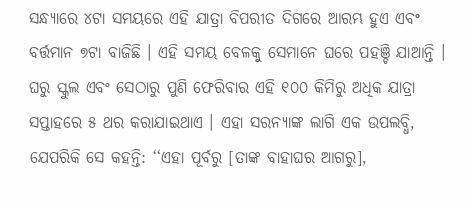ସନ୍ଧ୍ୟାରେ ୪ଟା ସମୟରେ ଏହି ଯାତ୍ରା ବିପରୀତ ଦିଗରେ ଆରମ୍ଭ ହୁଏ ଏବଂ ବର୍ତ୍ତମାନ ୭ଟା ବାଜିଛି । ଏହି ସମୟ ବେଳକୁ ସେମାନେ ଘରେ ପହଞ୍ଚି ଯାଆନ୍ତି ।
ଘରୁ ସ୍କୁଲ ଏବଂ ସେଠାରୁ ପୁଣି ଫେରିବାର ଏହି ୧୦୦ କିମିରୁ ଅଧିକ ଯାତ୍ରା ସପ୍ତାହରେ ୫ ଥର କରାଯାଇଥାଏ । ଏହା ସରନ୍ୟାଙ୍କ ଲାଗି ଏକ ଉପଲବ୍ଧି, ଯେପରିକି ସେ କହନ୍ତି: ‘‘ଏହା ପୂର୍ବରୁ [ତାଙ୍କ ବାହାଘର ଆଗରୁ],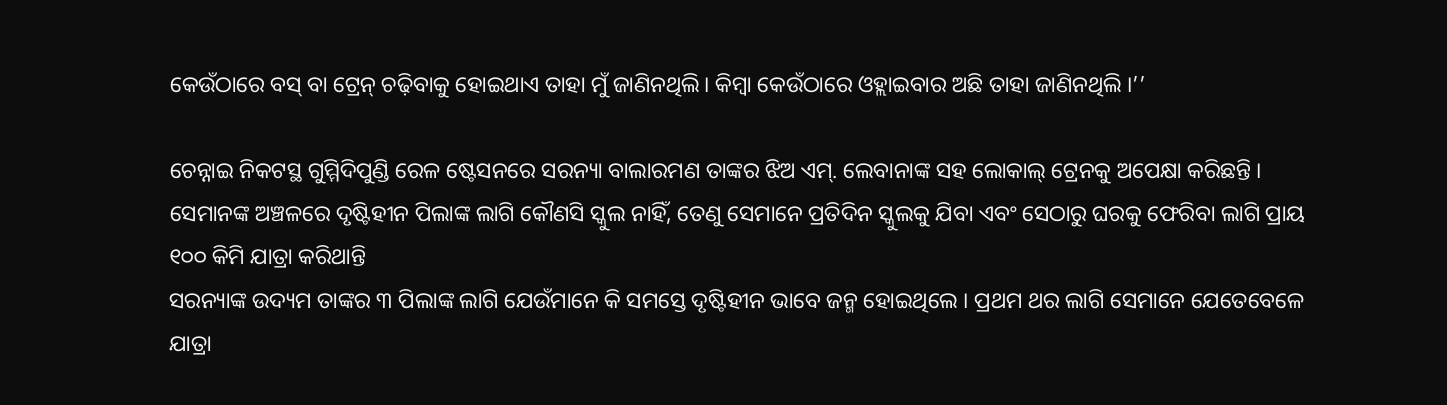କେଉଁଠାରେ ବସ୍ ବା ଟ୍ରେନ୍ ଚଢ଼ିବାକୁ ହୋଇଥାଏ ତାହା ମୁଁ ଜାଣିନଥିଲି। କିମ୍ବା କେଉଁଠାରେ ଓହ୍ଲାଇବାର ଅଛି ତାହା ଜାଣିନଥିଲି ।’’

ଚେନ୍ନାଇ ନିକଟସ୍ଥ ଗୁମ୍ମିଦିପୁଣ୍ଡି ରେଳ ଷ୍ଟେସନରେ ସରନ୍ୟା ବାଲାରମଣ ତାଙ୍କର ଝିଅ ଏମ୍. ଲେବାନାଙ୍କ ସହ ଲୋକାଲ୍ ଟ୍ରେନକୁ ଅପେକ୍ଷା କରିଛନ୍ତି । ସେମାନଙ୍କ ଅଞ୍ଚଳରେ ଦୃଷ୍ଟିହୀନ ପିଲାଙ୍କ ଲାଗି କୌଣସି ସ୍କୁଲ ନାହିଁ, ତେଣୁ ସେମାନେ ପ୍ରତିଦିନ ସ୍କୁଲକୁ ଯିବା ଏବଂ ସେଠାରୁ ଘରକୁ ଫେରିବା ଲାଗି ପ୍ରାୟ ୧୦୦ କିମି ଯାତ୍ରା କରିଥାନ୍ତି
ସରନ୍ୟାଙ୍କ ଉଦ୍ୟମ ତାଙ୍କର ୩ ପିଲାଙ୍କ ଲାଗି ଯେଉଁମାନେ କି ସମସ୍ତେ ଦୃଷ୍ଟିହୀନ ଭାବେ ଜନ୍ମ ହୋଇଥିଲେ । ପ୍ରଥମ ଥର ଲାଗି ସେମାନେ ଯେତେବେଳେ ଯାତ୍ରା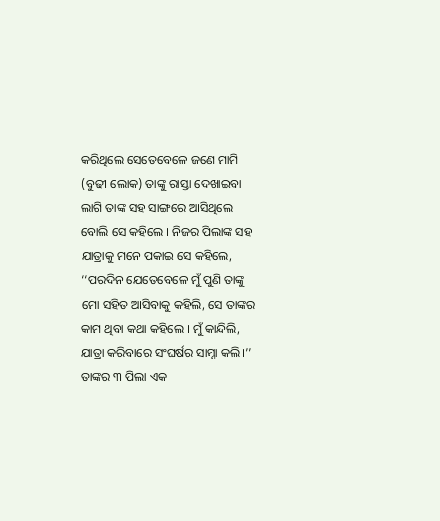କରିଥିଲେ ସେତେବେଳେ ଜଣେ ମାମି (ବୁଢୀ ଲୋକ) ତାଙ୍କୁ ରାସ୍ତା ଦେଖାଇବା ଲାଗି ତାଙ୍କ ସହ ସାଙ୍ଗରେ ଆସିଥିଲେ ବୋଲି ସେ କହିଲେ । ନିଜର ପିଲାଙ୍କ ସହ ଯାତ୍ରାକୁ ମନେ ପକାଇ ସେ କହିଲେ, ‘‘ପରଦିନ ଯେତେବେଳେ ମୁଁ ପୁଣି ତାଙ୍କୁ ମୋ ସହିତ ଆସିବାକୁ କହିଲି, ସେ ତାଙ୍କର କାମ ଥିବା କଥା କହିଲେ । ମୁଁ କାନ୍ଦିଲି, ଯାତ୍ରା କରିବାରେ ସଂଘର୍ଷର ସାମ୍ନା କଲି।’’
ତାଙ୍କର ୩ ପିଲା ଏକ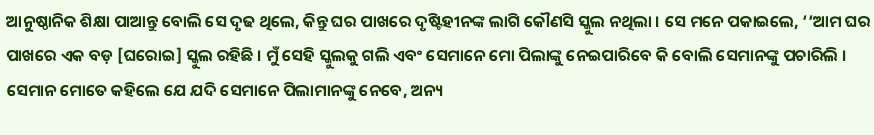ଆନୁଷ୍ଠାନିକ ଶିକ୍ଷା ପାଆନ୍ତୁ ବୋଲି ସେ ଦୃଢ ଥିଲେ, କିନ୍ତୁ ଘର ପାଖରେ ଦୃଷ୍ଟିହୀନଙ୍କ ଲାଗି କୌଣସି ସ୍କୁଲ ନଥିଲା । ସେ ମନେ ପକାଇଲେ, ‘‘ଆମ ଘର ପାଖରେ ଏକ ବଡ଼ [ଘରୋଇ] ସ୍କୁଲ ରହିଛି । ମୁଁ ସେହି ସ୍କୁଲକୁ ଗଲି ଏବଂ ସେମାନେ ମୋ ପିଲାଙ୍କୁ ନେଇପାରିବେ କି ବୋଲି ସେମାନଙ୍କୁ ପଚାରିଲି । ସେମାନ ମୋତେ କହିଲେ ଯେ ଯଦି ସେମାନେ ପିଲାମାନଙ୍କୁ ନେବେ, ଅନ୍ୟ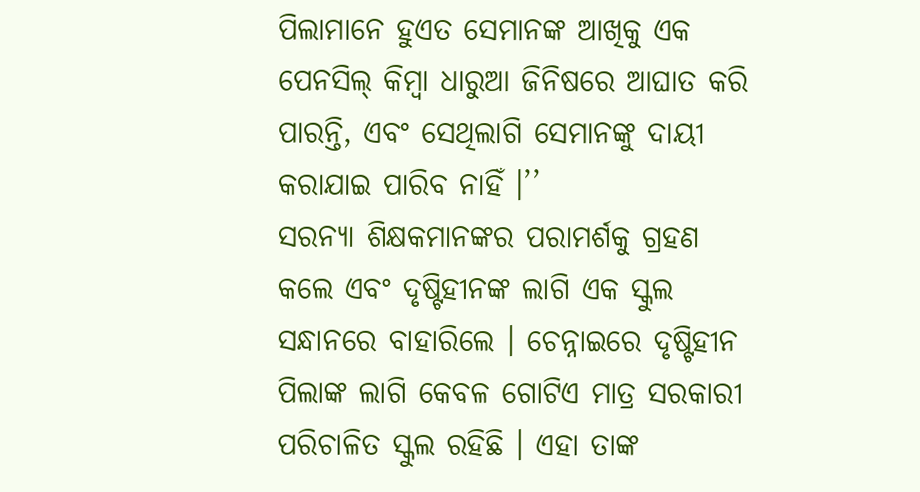ପିଲାମାନେ ହୁଏତ ସେମାନଙ୍କ ଆଖିକୁ ଏକ ପେନସିଲ୍ କିମ୍ବା ଧାରୁଆ ଜିନିଷରେ ଆଘାତ କରି ପାରନ୍ତି, ଏବଂ ସେଥିଲାଗି ସେମାନଙ୍କୁ ଦାୟୀ କରାଯାଇ ପାରିବ ନାହିଁ ।’’
ସରନ୍ୟା ଶିକ୍ଷକମାନଙ୍କର ପରାମର୍ଶକୁ ଗ୍ରହଣ କଲେ ଏବଂ ଦୃଷ୍ଟିହୀନଙ୍କ ଲାଗି ଏକ ସ୍କୁଲ ସନ୍ଧାନରେ ବାହାରିଲେ । ଚେନ୍ନାଇରେ ଦୃଷ୍ଟିହୀନ ପିଲାଙ୍କ ଲାଗି କେବଳ ଗୋଟିଏ ମାତ୍ର ସରକାରୀ ପରିଚାଳିତ ସ୍କୁଲ ରହିଛି । ଏହା ତାଙ୍କ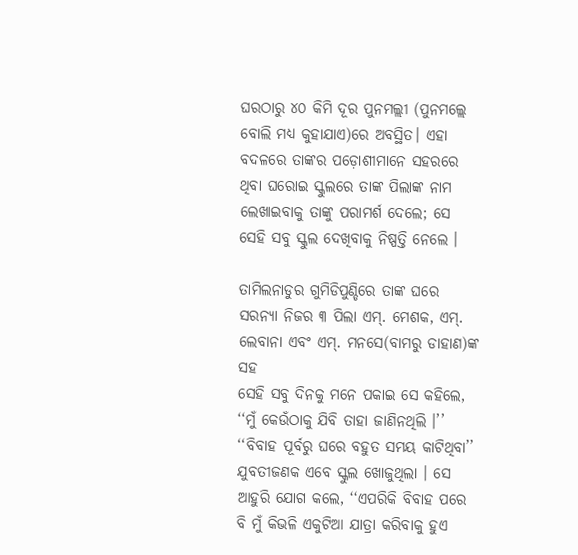ଘରଠାରୁ ୪୦ କିମି ଦୂର ପୁନମଲ୍ଲୀ (ପୁନମଲ୍ଲେ ବୋଲି ମଧ୍ୟ କୁହାଯାଏ)ରେ ଅବସ୍ଥିତ। ଏହା ବଦଳରେ ତାଙ୍କର ପଡ଼ୋଶୀମାନେ ସହରରେ ଥିବା ଘରୋଇ ସ୍କୁଲରେ ତାଙ୍କ ପିଲାଙ୍କ ନାମ ଲେଖାଇବାକୁ ତାଙ୍କୁ ପରାମର୍ଶ ଦେଲେ; ସେ ସେହି ସବୁ ସ୍କୁଲ ଦେଖିବାକୁ ନିଷ୍ପତ୍ତି ନେଲେ ।

ତାମିଲନାଡୁର ଗୁମିଡିପୁଣ୍ଡିରେ ତାଙ୍କ ଘରେ ସରନ୍ୟା ନିଜର ୩ ପିଲା ଏମ୍. ମେଶକ, ଏମ୍. ଲେବାନା ଏବଂ ଏମ୍. ମନସେ(ବାମରୁ ଡାହାଣ)ଙ୍କ ସହ
ସେହି ସବୁ ଦିନକୁ ମନେ ପକାଇ ସେ କହିଲେ, ‘‘ମୁଁ କେଉଁଠାକୁ ଯିବି ତାହା ଜାଣିନଥିଲି ।’’ ‘‘ବିବାହ ପୂର୍ବରୁ ଘରେ ବହୁତ ସମୟ କାଟିଥିବା’’ ଯୁବତୀଜଣକ ଏବେ ସ୍କୁଲ ଖୋଜୁଥିଲା । ସେ ଆହୁରି ଯୋଗ କଲେ, ‘‘ଏପରିକି ବିବାହ ପରେ ବି ମୁଁ କିଭଳି ଏକୁଟିଆ ଯାତ୍ରା କରିବାକୁ ହୁଏ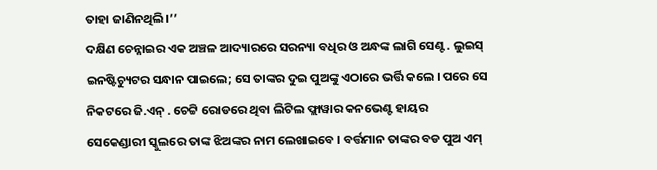ତାହା ଜାଣିନଥିଲି।’’
ଦକ୍ଷିଣ ଚେନ୍ନାଇର ଏକ ଅଞ୍ଚଳ ଆଦ୍ୟାରରେ ସରନ୍ୟା ବଧିର ଓ ଅନ୍ଧଙ୍କ ଲାଗି ସେଣ୍ଟ. ଲୁଇସ୍ ଇନଷ୍ଟିଚ୍ୟୁଟର ସନ୍ଧାନ ପାଇଲେ; ସେ ତାଙ୍କର ଦୁଇ ପୁଅଙ୍କୁ ଏଠାରେ ଭର୍ତ୍ତି କଲେ । ପରେ ସେ ନିକଟରେ ଜି.ଏନ୍ . ଚେଟ୍ଟି ରୋଡରେ ଥିବା ଲିଟିଲ ଫ୍ଲାୱାର କନଭେଣ୍ଟ ହାୟର ସେକେଣ୍ଡାରୀ ସ୍କୁଲରେ ତାଙ୍କ ଝିଅଙ୍କର ନାମ ଲେଖାଇବେ । ବର୍ତ୍ତମାନ ତାଙ୍କର ବଡ ପୁଅ ଏମ୍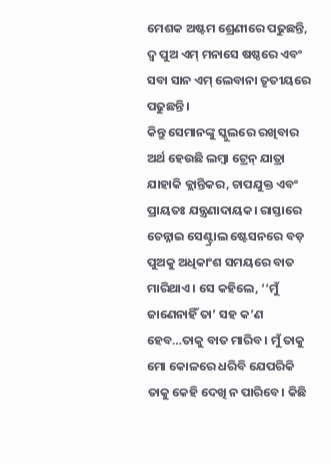ମେଶକ ଅଷ୍ଟମ ଶ୍ରେଣୀରେ ପଢୁଛନ୍ତି, ଦ୍ୱ ପୁଅ ଏମ୍ ମନାସେ ଷଷ୍ଠରେ ଏବଂ ସବା ସାନ ଏମ୍ ଲେବାନା ତୃତୀୟରେ ପଢୁଛନ୍ତି ।
କିନ୍ତୁ ସେମାନଙ୍କୁ ସ୍କୁଲରେ ରଖିବାର ଅର୍ଥ ହେଉଛି ଲମ୍ବା ଟ୍ରେନ୍ ଯାତ୍ରା ଯାହାକି କ୍ଲାନ୍ତିକର, ଚାପଯୁକ୍ତ ଏବଂ ପ୍ରାୟତଃ ଯନ୍ତ୍ରଣାଦାୟକ। ରାସ୍ତାରେ ଚେନ୍ନାଇ ସେଣ୍ଟ୍ରାଲ ଷ୍ଟେସନରେ ବଡ଼ ପୁଅକୁ ଅଧିକାଂଶ ସମୟରେ ବାତ ମାରିଥାଏ। ସେ କହିଲେ, ‘‘ମୁଁ ଜାଣେନାହିଁ ତା’ ସହ କ’ଣ ହେବ…ତାକୁ ବାତ ମାରିବ । ମୁଁ ତାକୁ ମୋ କୋଳରେ ଧରିବି ଯେପରିକି ତାକୁ କେହି ଦେଖି ନ ପାରିବେ। କିଛି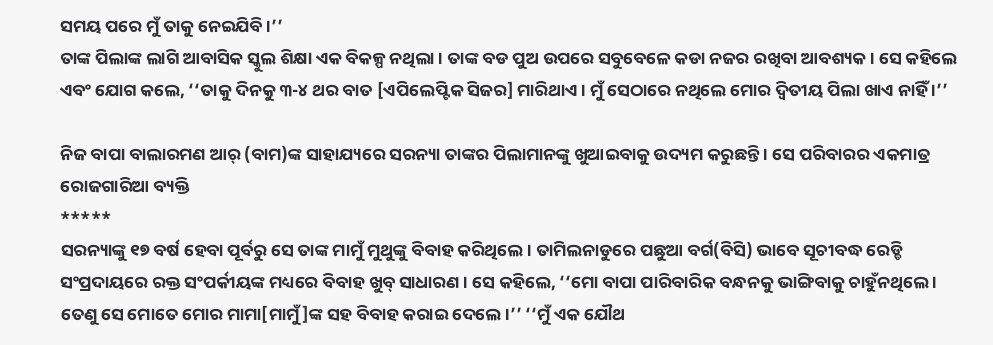ସମୟ ପରେ ମୁଁ ତାକୁ ନେଇଯିବି ।’’
ତାଙ୍କ ପିଲାଙ୍କ ଲାଗି ଆବାସିକ ସ୍କୁଲ ଶିକ୍ଷା ଏକ ବିକଳ୍ପ ନଥିଲା । ତାଙ୍କ ବଡ ପୁଅ ଉପରେ ସବୁବେଳେ କଡା ନଜର ରଖିବା ଆବଶ୍ୟକ । ସେ କହିଲେ ଏବଂ ଯୋଗ କଲେ, ‘‘ତାକୁ ଦିନକୁ ୩-୪ ଥର ବାତ [ଏପିଲେପ୍ଟିକ ସିଜର] ମାରିଥାଏ । ମୁଁ ସେଠାରେ ନଥିଲେ ମୋର ଦ୍ୱିତୀୟ ପିଲା ଖାଏ ନାହିଁ ।’’

ନିଜ ବାପା ବାଲାରମଣ ଆର୍ (ବାମ)ଙ୍କ ସାହାଯ୍ୟରେ ସରନ୍ୟା ତାଙ୍କର ପିଲାମାନଙ୍କୁ ଖୁଆଇବାକୁ ଉଦ୍ୟମ କରୁଛନ୍ତି । ସେ ପରିବାରର ଏକମାତ୍ର ରୋଜଗାରିଆ ବ୍ୟକ୍ତି
*****
ସରନ୍ୟାଙ୍କୁ ୧୭ ବର୍ଷ ହେବା ପୂର୍ବରୁ ସେ ତାଙ୍କ ମାମୁଁ ମୁଥୁଙ୍କୁ ବିବାହ କରିଥିଲେ। ତାମିଲନାଡୁରେ ପଛୁଆ ବର୍ଗ(ବିସି) ଭାବେ ସୂଚୀବଦ୍ଧ ରେଡ୍ଡି ସଂପ୍ରଦାୟରେ ରକ୍ତ ସଂପର୍କୀୟଙ୍କ ମଧ୍ୟରେ ବିବାହ ଖୁବ୍ ସାଧାରଣ । ସେ କହିଲେ, ‘‘ମୋ ବାପା ପାରିବାରିକ ବନ୍ଧନକୁ ଭାଙ୍ଗିବାକୁ ଚାହୁଁନଥିଲେ । ତେଣୁ ସେ ମୋତେ ମୋର ମାମା[ମାମୁଁ]ଙ୍କ ସହ ବିବାହ କରାଇ ଦେଲେ ।’’ ‘‘ମୁଁ ଏକ ଯୌଥ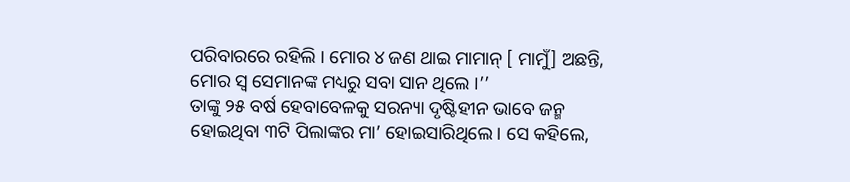ପରିବାରରେ ରହିଲି । ମୋର ୪ ଜଣ ଥାଇ ମାମାନ୍ [ ମାମୁଁ] ଅଛନ୍ତି, ମୋର ସ୍ୱ ସେମାନଙ୍କ ମଧ୍ୟରୁ ସବା ସାନ ଥିଲେ ।’’
ତାଙ୍କୁ ୨୫ ବର୍ଷ ହେବାବେଳକୁ ସରନ୍ୟା ଦୃଷ୍ଟିହୀନ ଭାବେ ଜନ୍ମ ହୋଇଥିବା ୩ଟି ପିଲାଙ୍କର ମା’ ହୋଇସାରିଥିଲେ । ସେ କହିଲେ,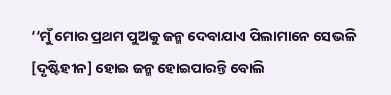‘‘ମୁଁ ମୋର ପ୍ରଥମ ପୁଅକୁ ଜନ୍ମ ଦେବାଯାଏ ପିଲାମାନେ ସେଭଳି [ଦୃଷ୍ଟିହୀନ] ହୋଇ ଜନ୍ମ ହୋଇପାରନ୍ତି ବୋଲି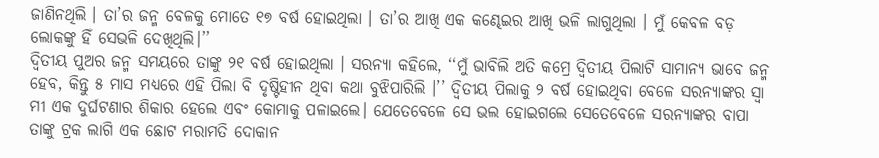ଜାଣିନଥିଲି । ତା’ର ଜନ୍ମ ବେଳକୁ ମୋତେ ୧୭ ବର୍ଷ ହୋଇଥିଲା । ତା’ର ଆଖି ଏକ କଣ୍ଢେଇର ଆଖି ଭଳି ଲାଗୁଥିଲା । ମୁଁ କେବଳ ବଡ଼ ଲୋକଙ୍କୁ ହିଁ ସେଭଳି ଦେଖିଥିଲି।’’
ଦ୍ୱିତୀୟ ପୁଅର ଜନ୍ମ ସମୟରେ ତାଙ୍କୁ ୨୧ ବର୍ଷ ହୋଇଥିଲା । ସରନ୍ୟା କହିଲେ, ‘‘ମୁଁ ଭାବିଲି ଅତି କମ୍ରେ ଦ୍ୱିତୀୟ ପିଲାଟି ସାମାନ୍ୟ ଭାବେ ଜନ୍ମ ହେବ, କିନ୍ତୁ ୫ ମାସ ମଧ୍ୟରେ ଏହି ପିଲା ବି ଦୃଷ୍ଟିହୀନ ଥିବା କଥା ବୁଝିପାରିଲି ।’’ ଦ୍ୱିତୀୟ ପିଲାକୁ ୨ ବର୍ଷ ହୋଇଥିବା ବେଳେ ସରନ୍ୟାଙ୍କର ସ୍ୱା ମୀ ଏକ ଦୁର୍ଘଟଣାର ଶିକାର ହେଲେ ଏବଂ କୋମାକୁ ପଳାଇଲେ। ଯେତେବେଳେ ସେ ଭଲ ହୋଇଗଲେ ସେତେବେଳେ ସରନ୍ୟାଙ୍କର ବାପା ତାଙ୍କୁ ଟ୍ରକ ଲାଗି ଏକ ଛୋଟ ମରାମତି ଦୋକାନ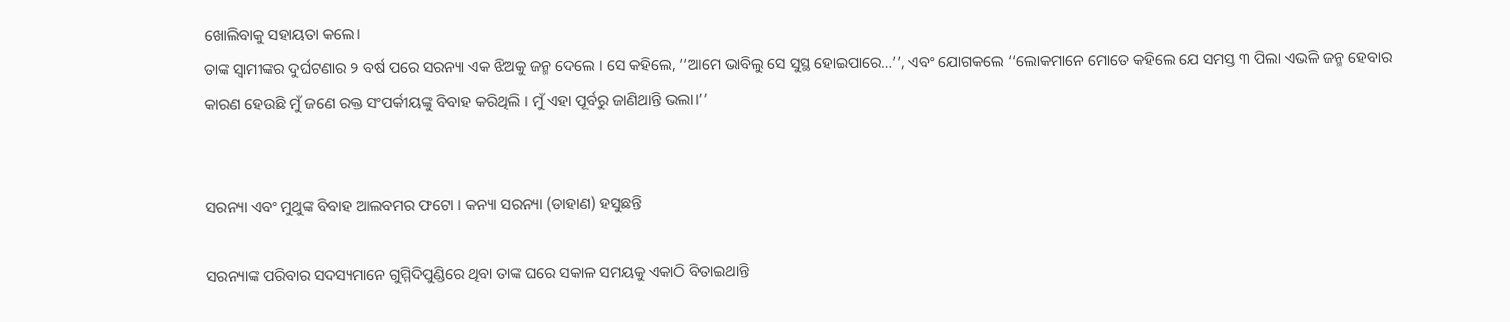ଖୋଲିବାକୁ ସହାୟତା କଲେ।
ତାଙ୍କ ସ୍ୱାମୀଙ୍କର ଦୁର୍ଘଟଣାର ୨ ବର୍ଷ ପରେ ସରନ୍ୟା ଏକ ଝିଅକୁ ଜନ୍ମ ଦେଲେ । ସେ କହିଲେ, ‘‘ଆମେ ଭାବିଲୁ ସେ ସୁସ୍ଥ ହୋଇପାରେ…’’, ଏବଂ ଯୋଗକଲେ ‘‘ଲୋକମାନେ ମୋତେ କହିଲେ ଯେ ସମସ୍ତ ୩ ପିଲା ଏଭଳି ଜନ୍ମ ହେବାର କାରଣ ହେଉଛି ମୁଁ ଜଣେ ରକ୍ତ ସଂପର୍କୀୟଙ୍କୁ ବିବାହ କରିଥିଲି । ମୁଁ ଏହା ପୂର୍ବରୁ ଜାଣିଥାନ୍ତି ଭଲା।’’


ସରନ୍ୟା ଏବଂ ମୁଥୁଙ୍କ ବିବାହ ଆଲବମର ଫଟୋ । କନ୍ୟା ସରନ୍ୟା (ଡାହାଣ) ହସୁଛନ୍ତି

ସରନ୍ୟାଙ୍କ ପରିବାର ସଦସ୍ୟମାନେ ଗୁମ୍ମିଦିପୁଣ୍ଡିରେ ଥିବା ତାଙ୍କ ଘରେ ସକାଳ ସମୟକୁ ଏକାଠି ବିତାଇଥାନ୍ତି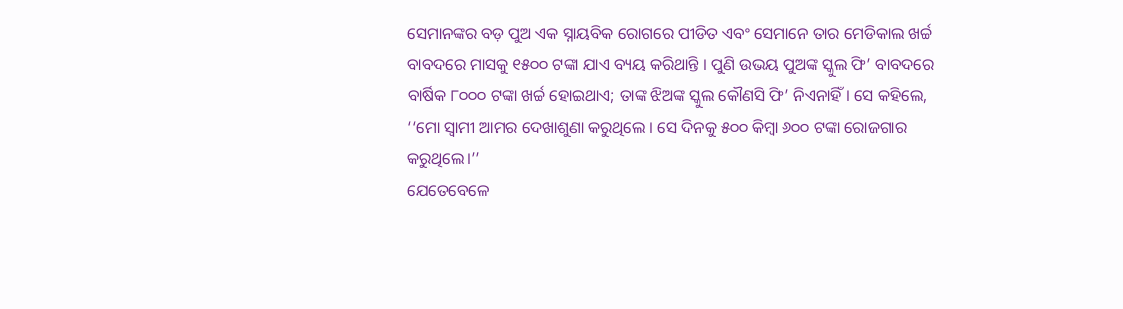ସେମାନଙ୍କର ବଡ଼ ପୁଅ ଏକ ସ୍ନାୟବିକ ରୋଗରେ ପୀଡିତ ଏବଂ ସେମାନେ ତାର ମେଡିକାଲ ଖର୍ଚ୍ଚ ବାବଦରେ ମାସକୁ ୧୫୦୦ ଟଙ୍କା ଯାଏ ବ୍ୟୟ କରିଥାନ୍ତି । ପୁଣି ଉଭୟ ପୁଅଙ୍କ ସ୍କୁଲ ଫି’ ବାବଦରେ ବାର୍ଷିକ ୮୦୦୦ ଟଙ୍କା ଖର୍ଚ୍ଚ ହୋଇଥାଏ; ତାଙ୍କ ଝିଅଙ୍କ ସ୍କୁଲ କୌଣସି ଫି’ ନିଏନାହିଁ । ସେ କହିଲେ, ‘‘ମୋ ସ୍ୱାମୀ ଆମର ଦେଖାଶୁଣା କରୁଥିଲେ । ସେ ଦିନକୁ ୫୦୦ କିମ୍ବା ୬୦୦ ଟଙ୍କା ରୋଜଗାର କରୁଥିଲେ।’’
ଯେତେବେଳେ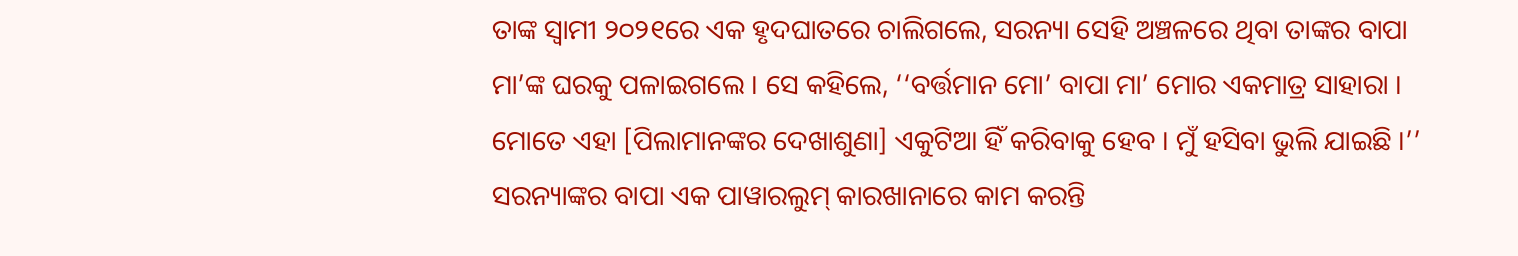ତାଙ୍କ ସ୍ୱାମୀ ୨୦୨୧ରେ ଏକ ହୃଦଘାତରେ ଚାଲିଗଲେ, ସରନ୍ୟା ସେହି ଅଞ୍ଚଳରେ ଥିବା ତାଙ୍କର ବାପା ମା’ଙ୍କ ଘରକୁ ପଳାଇଗଲେ । ସେ କହିଲେ, ‘‘ବର୍ତ୍ତମାନ ମୋ’ ବାପା ମା’ ମୋର ଏକମାତ୍ର ସାହାରା । ମୋତେ ଏହା [ପିଲାମାନଙ୍କର ଦେଖାଶୁଣା] ଏକୁଟିଆ ହିଁ କରିବାକୁ ହେବ । ମୁଁ ହସିବା ଭୁଲି ଯାଇଛି ।’’
ସରନ୍ୟାଙ୍କର ବାପା ଏକ ପାୱାରଲୁମ୍ କାରଖାନାରେ କାମ କରନ୍ତି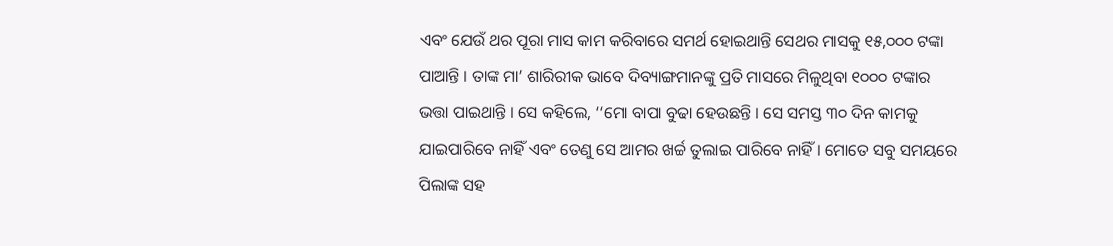ଏବଂ ଯେଉଁ ଥର ପୂରା ମାସ କାମ କରିବାରେ ସମର୍ଥ ହୋଇଥାନ୍ତି ସେଥର ମାସକୁ ୧୫,୦୦୦ ଟଙ୍କା ପାଆନ୍ତି । ତାଙ୍କ ମା’ ଶାରିରୀକ ଭାବେ ଦିବ୍ୟାଙ୍ଗମାନଙ୍କୁ ପ୍ରତି ମାସରେ ମିଳୁଥିବା ୧୦୦୦ ଟଙ୍କାର ଭତ୍ତା ପାଇଥାନ୍ତି । ସେ କହିଲେ, ‘‘ମୋ ବାପା ବୁଢା ହେଉଛନ୍ତି । ସେ ସମସ୍ତ ୩୦ ଦିନ କାମକୁ ଯାଇପାରିବେ ନାହିଁ ଏବଂ ତେଣୁ ସେ ଆମର ଖର୍ଚ୍ଚ ତୁଲାଇ ପାରିବେ ନାହିଁ । ମୋତେ ସବୁ ସମୟରେ ପିଲାଙ୍କ ସହ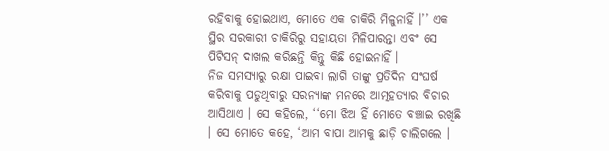ରହିବାକୁ ହୋଇଥାଏ, ମୋତେ ଏକ ଚାକିରି ମିଳୁନାହିଁ ।’’ ଏକ ସ୍ଥିର ସରକାରୀ ଚାକିରିରୁ ସହାୟତା ମିଳିପାରନ୍ତା ଏବଂ ସେ ପିଟିସନ୍ ଦାଖଲ କରିଛନ୍ତି କିନ୍ତୁ କିଛି ହୋଇନାହିଁ ।
ନିଜ ସମସ୍ୟାରୁ ରକ୍ଷା ପାଇବା ଲାଗି ତାଙ୍କୁ ପ୍ରତିଦିନ ସଂଘର୍ଷ କରିବାକୁ ପଡୁଥିବାରୁ ସରନ୍ୟାଙ୍କ ମନରେ ଆତ୍ମହତ୍ୟାର ବିଚାର ଆସିଥାଏ । ସେ କହିଲେ, ‘‘ମୋ ଝିଅ ହିଁ ମୋତେ ବଞ୍ଚାଇ ରଖିଛି । ସେ ମୋତେ କହେ, ‘ଆମ ବାପା ଆମକୁ ଛାଡ଼ି ଚାଲିଗଲେ ।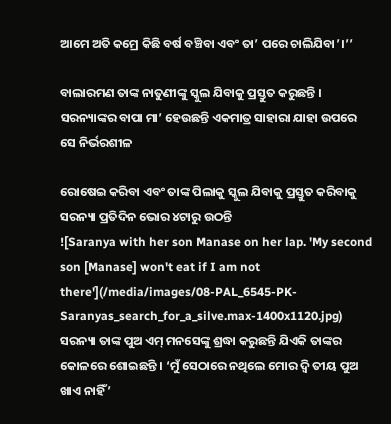ଆମେ ଅତି କମ୍ରେ କିଛି ବର୍ଷ ବଞ୍ଚିବା ଏବଂ ତା’ ପରେ ଚାଲିଯିବା’।’’

ବାଲାରମଣ ତାଙ୍କ ନାତୁଣୀଙ୍କୁ ସ୍କୁଲ ଯିବାକୁ ପ୍ରସ୍ତୁତ କରୁଛନ୍ତି । ସରନ୍ୟାଙ୍କର ବାପା ମା’ ହେଉଛନ୍ତି ଏକମାତ୍ର ସାହାରା ଯାହା ଉପରେ ସେ ନିର୍ଭରଶୀଳ

ରୋଷେଇ କରିବା ଏବଂ ତାଙ୍କ ପିଲାକୁ ସ୍କୁଲ ଯିବାକୁ ପ୍ରସ୍ତୁତ କରିବାକୁ ସରନ୍ୟା ପ୍ରତିଦିନ ଭୋର ୪ଟାରୁ ଉଠନ୍ତି
![Saranya with her son Manase on her lap. 'My second son [Manase] won't eat if I am not there'](/media/images/08-PAL_6545-PK-Saranyas_search_for_a_silve.max-1400x1120.jpg)
ସରନ୍ୟା ତାଙ୍କ ପୁଅ ଏମ୍ ମନସେଙ୍କୁ ଶ୍ରଦ୍ଧା କରୁଛନ୍ତି ଯିଏକି ତାଙ୍କର କୋଳରେ ଶୋଇଛନ୍ତି । ‘ମୁଁ ସେଠାରେ ନଥିଲେ ମୋର ଦ୍ୱି ତୀୟ ପୁଅ ଖାଏ ନାହିଁ’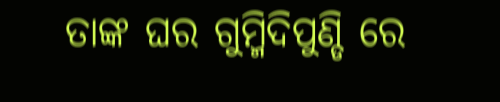ତାଙ୍କ ଘର ଗୁମ୍ମିଦିପୁଣ୍ଡି ରେ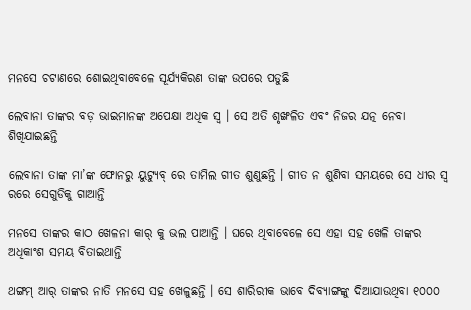ମନସେ ଚଟାଣରେ ଶୋଇଥିବାବେଳେ ସୂର୍ଯ୍ୟକିରଣ ତାଙ୍କ ଉପରେ ପଡୁଛି

ଲେବାନା ତାଙ୍କର ବଡ଼ ଭାଇମାନଙ୍କ ଅପେକ୍ଷା ଅଧିକ ସ୍ୱ । ସେ ଅତି ଶୃଙ୍ଖଳିତ ଏବଂ ନିଜର ଯତ୍ନ ନେବା ଶିଖିଯାଇଛନ୍ତି

ଲେବାନା ତାଙ୍କ ମା’ଙ୍କ ଫୋନରୁ ୟୁଟ୍ୟୁବ୍ ରେ ତାମିଲ ଗୀତ ଶୁଣୁଛନ୍ତି । ଗୀତ ନ ଶୁଣିବା ସମୟରେ ସେ ଧୀର ସ୍ୱ ରରେ ସେଗୁଡିକୁ ଗାଆନ୍ତି

ମନସେ ତାଙ୍କର କାଠ ଖେଳନା କାର୍ କୁ ଭଲ ପାଆନ୍ତି । ଘରେ ଥିବାବେଳେ ସେ ଏହା ସହ ଖେଳି ତାଙ୍କର ଅଧିକାଂଶ ସମୟ ବିତାଇଥାନ୍ତି

ଥଙ୍ଗମ୍ ଆର୍ ତାଙ୍କର ନାତି ମନସେ ସହ ଖେଳୁଛନ୍ତି । ସେ ଶାରିରୀକ ଭାବେ ଦିବ୍ୟାଙ୍ଗଙ୍କୁ ଦିଆଯାଉଥିବା ୧୦୦୦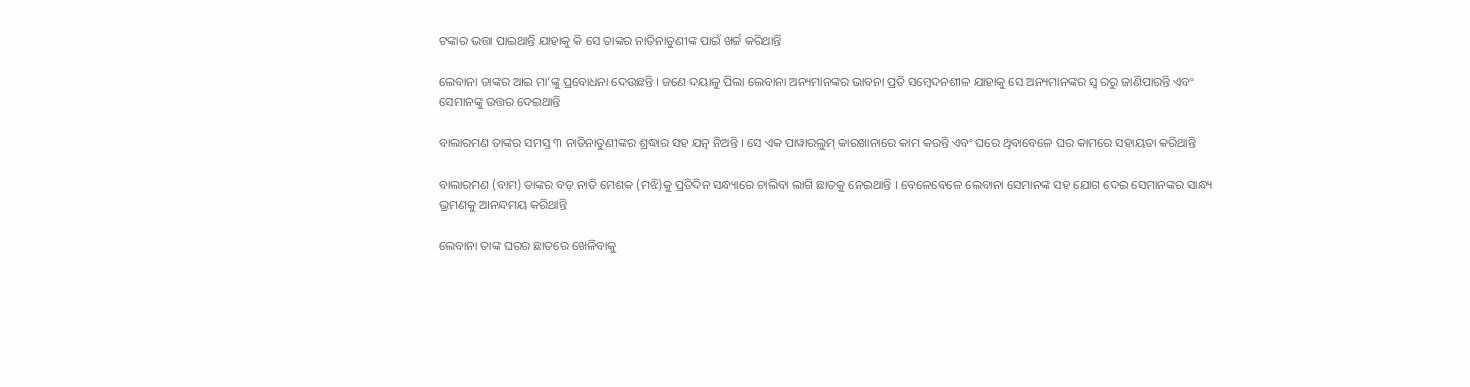ଟଙ୍କାର ଭତ୍ତା ପାଇଥାନ୍ତି ଯାହାକୁ କି ସେ ତାଙ୍କର ନାତିନାତୁଣୀଙ୍କ ପାଇଁ ଖର୍ଚ୍ଚ କରିଥାନ୍ତି

ଲେବାନା ତାଙ୍କର ଆଇ ମା’ଙ୍କୁ ପ୍ରବୋଧନା ଦେଉଛନ୍ତି । ଜଣେ ଦୟାଳୁ ପିଲା ଲେବାନା ଅନ୍ୟମାନଙ୍କର ଭାବନା ପ୍ରତି ସମ୍ବେଦନଶୀଳ ଯାହାକୁ ସେ ଅନ୍ୟମାନଙ୍କର ସ୍ୱ ରରୁ ଜାଣିପାରନ୍ତି ଏବଂ ସେମାନଙ୍କୁ ଉତ୍ତର ଦେଇଥାନ୍ତି

ବାଲାରମଣ ତାଙ୍କର ସମସ୍ତ ୩ ନାତିନାତୁଣୀଙ୍କର ଶ୍ରଦ୍ଧାର ସହ ଯତ୍ନ ନିଅନ୍ତି । ସେ ଏକ ପାୱାରଲୁମ୍ କାରଖାନାରେ କାମ କରନ୍ତି ଏବଂ ଘରେ ଥିବାବେଳେ ଘର କାମରେ ସହାୟତା କରିଥାନ୍ତି

ବାଲାରମଣ (ବାମ) ତାଙ୍କର ବଡ଼ ନାତି ମେଶକ (ମଝି)କୁ ପ୍ରତିଦିନ ସନ୍ଧ୍ୟାରେ ଚାଲିବା ଲାଗି ଛାତକୁ ନେଇଥାନ୍ତି । ବେଳେବେଳେ ଲେବାନା ସେମାନଙ୍କ ସହ ଯୋଗ ଦେଇ ସେମାନଙ୍କର ସାନ୍ଧ୍ୟ ଭ୍ରମଣକୁ ଆନନ୍ଦମୟ କରିଥାନ୍ତି

ଲେବାନା ତାଙ୍କ ଘରର ଛାତରେ ଖେଳିବାକୁ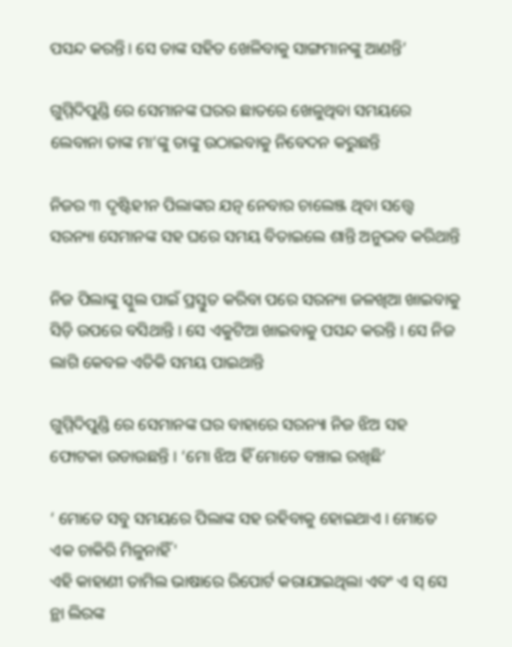ପସନ୍ଦ କରନ୍ତି। ସେ ତାଙ୍କ ସହିତ ଖେଳିବାକୁ ସାଙ୍ଗମାନଙ୍କୁ ଆଣନ୍ତି’

ଗୁମ୍ମିଦିପୁଣ୍ଡି ରେ ସେମାନଙ୍କ ଘରର ଛାତରେ ଖେଳୁଥିବା ସମୟରେ ଲେବାନା ତାଙ୍କ ମା’ଙ୍କୁ ତାଙ୍କୁ ଉଠାଇବାକୁ ନିବେଦନ କରୁଛନ୍ତି

ନିଜର ୩ ଦୃଷ୍ଟିହୀନ ପିଲାଙ୍କର ଯତ୍ନ ନେବାର ଚାଲେଞ୍ଜ ଥିବା ସତ୍ତ୍ୱେ ସରନ୍ୟା ସେମାନଙ୍କ ସହ ଘରେ ସମୟ ବିତାଇଲେ ଶାନ୍ତି ଅନୁଭବ କରିଥାନ୍ତି

ନିଜ ପିଲାଙ୍କୁ ସ୍କୁଲ ପାଇଁ ପ୍ରସ୍ତୁତ କରିବା ପରେ ସରନ୍ୟା ଜଳଖିଆ ଖାଇବାକୁ ସିଡ଼ି ଉପରେ ବସିଥାନ୍ତି । ସେ ଏକୁଟିଆ ଖାଇବାକୁ ପସନ୍ଦ କରନ୍ତି । ସେ ନିଜ ଲାଗି କେବଳ ଏତିକି ସମୟ ପାଇଥାନ୍ତି

ଗୁମ୍ମିଦିପୁଣ୍ଡି ରେ ସେମାନଙ୍କ ଘର ବାହାରେ ସରନ୍ୟା ନିଜ ଝିଅ ସହ ଫୋଟକା ଉଡାଉଛନ୍ତି । ‘ମୋ ଝିଅ ହିଁ ମୋତେ ବଞ୍ଚାଇ ରଖିଛି’

‘ ମୋତେ ସବୁ ସମୟରେ ପିଲାଙ୍କ ସହ ରହିବାକୁ ହୋଇଥାଏ । ମୋତେ ଏକ ଚାକିରି ମିଳୁନାହିଁ'
ଏହି କାହାଣୀ ତାମିଲ ଭାଷାରେ ରିପୋର୍ଟ କରାଯାଇଥିଲା ଏବଂ ଏ ସ୍ ସେ ନ୍ଥା ଲିରଙ୍କ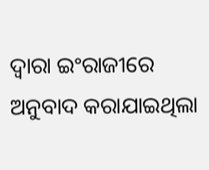ଦ୍ୱାରା ଇଂରାଜୀରେ ଅନୁବାଦ କରାଯାଇଥିଲା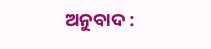ଅନୁବାଦ :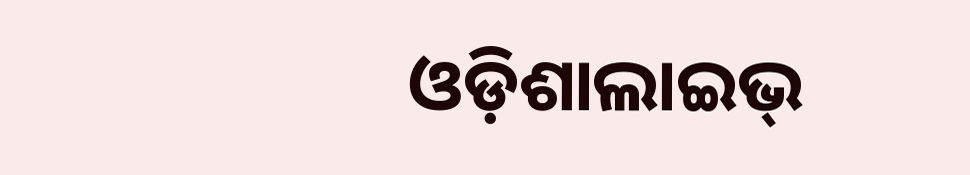ଓଡ଼ିଶାଲାଇଭ୍